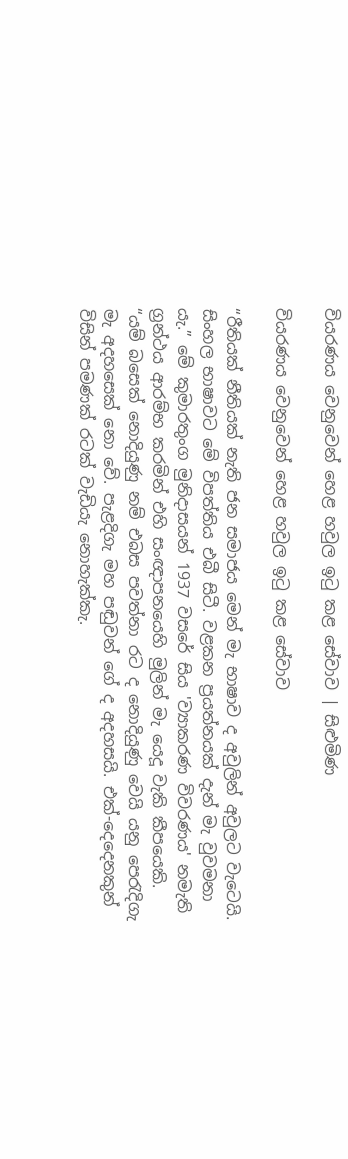වියරණය වෙනුවෙන් හෙළ හවුල ඉටු කළ සේවාව | සිළුමිණ

වියරණය වෙනුවෙන් හෙළ හවුල ඉටු කළ සේවාව

“රීතියක් නීතියක් නැති ජන සමාජය මෙන් මැ භාෂාව ද අවුලින් අවුලට වැටෙයි. සිංහල භාෂාවට මේ විපත්තිය එබී සිටී. වළකන ප්‍රයත්නයක් දැන් මැ වුවමනා යැ.” මේ කුමාරතුංග මුනිදාසයන් 1937 වසරේ සිය 'ව්‍යාකරණ විවරණය' නමැති ග්‍රන්ථය ආරම්භ කරමින් එහි සංඥාපනයෙහි මුලින් මැ යෙදූ වැකි කීපයෙකි. “යම් බසෙක් නොදියුණු නම් එබස පවත්නා රට ද නොදියුණු වෙයි යනු පෙරැදිගැ මැ අදහසෙක් නො වේ. පැළදිගැ මහ පඬුවන් ගේ ද අදහසයි. එක්-දෙදෙනකුන් විසින් පමණක් රටක් වැඩියැ නොහැක්කැ.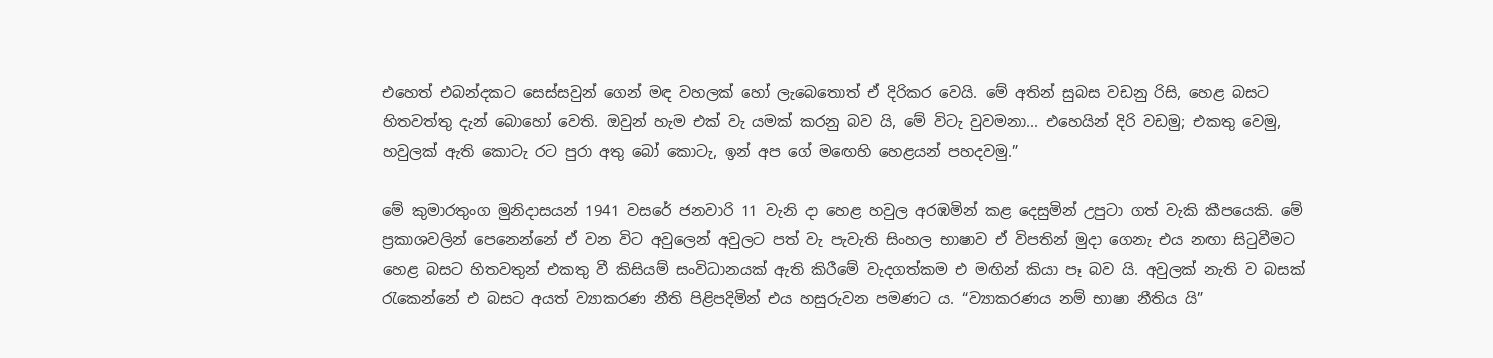එහෙත් එබන්දකට සෙස්සවුන් ගෙන් මඳ වහලක් හෝ ලැබෙතොත් ඒ දිරිකර වෙයි. මේ අතින් සුබස වඩනු රිසි, හෙළ බසට හිතවත්තු දැන් බොහෝ වෙති. ඔවුන් හැම එක් වැ යමක් කරනු බව යි, මේ විටැ වුවමනා... එහෙයින් දිරි වඩමු; එකතු වෙමු, හවුලක් ඇති කොටැ රට පුරා අතු බෝ කොටැ, ඉන් අප ගේ ම‍ඟෙහි හෙළයන් පහදවමු.”

මේ කුමාරතුංග මුනිදාසයන් 1941 වසරේ ජනවාරි 11 වැනි දා හෙළ හවුල අරඹමින් කළ දෙසුමින් උපුටා ගත් වැකි කීපයෙකි. මේ ප්‍රකාශවලින් පෙනෙන්නේ ඒ වන විට අවුලෙන් අවුලට පත් වැ පැවැති සිංහල භාෂාව ඒ විපතින් මුදා ගෙනැ එය නඟා සිටුවීමට හෙළ බසට හිතවතුන් එකතු වී කිසියම් සංවිධානයක් ඇති කිරීමේ වැදගත්කම එ මඟින් කියා පෑ බව යි. අවුලක් නැති ව බසක් රැකෙන්නේ එ බසට අයත් ව්‍යාකරණ නීති පිළිපදිමින් එය හසුරුවන පමණට ය. “ව්‍යාකරණය නම් භාෂා නීතිය යි”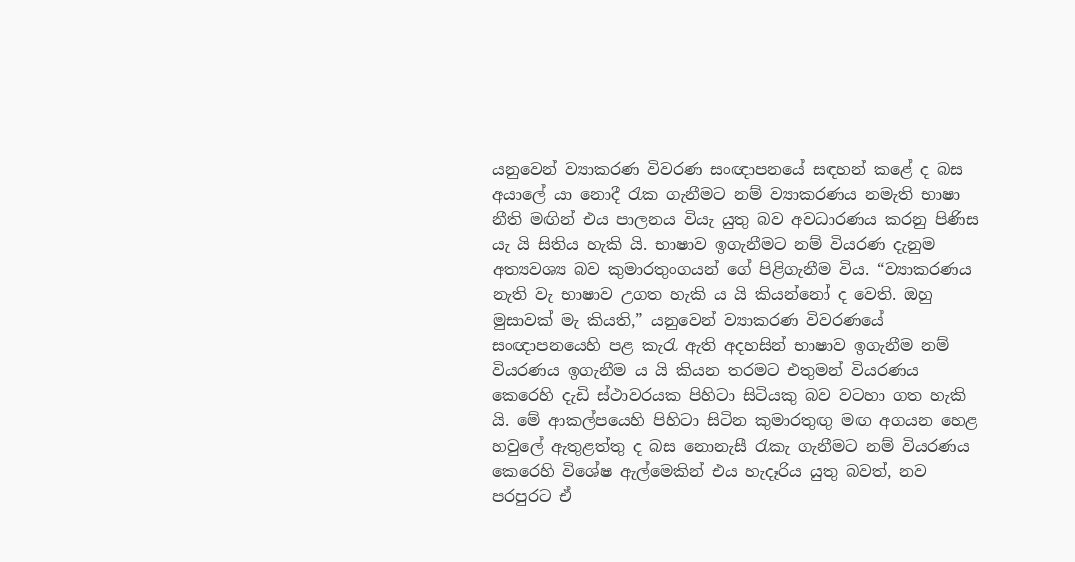යනුවෙන් ව්‍යාකරණ විවරණ සංඥාපනයේ සඳහන් කළේ ද බස අයාලේ යා නොදී රැක ගැනීමට නම් ව්‍යාකරණය නමැති භාෂා නීති මඟින් එය පාලනය වියැ යුතු බව අවධාරණය කරනු පිණිස යැ යි සිතිය හැකි යි. භාෂාව ඉගැනීමට නම් වියරණ දැනුම අත්‍යවශ්‍ය බව කුමාරතුංගයන් ගේ පිළිගැනීම විය. “ව්‍යාකරණය නැති වැ භාෂාව උගත හැකි ය යි කියන්නෝ ද වෙති. ඔහු මුසාවක් මැ කියති,” යනුවෙන් ව්‍යාකරණ විවරණයේ සංඥාපනයෙහි පළ කැරැ ඇති අදහසින් භාෂාව ඉගැනීම නම් වියරණය ඉගැනීම ය යි කියන තරමට එතුමන් වියරණය කෙරෙහි දැඩි ස්ථාවරයක පිහිටා සිටියකු බව වටහා ගත හැකි යි. මේ ආකල්පයෙහි පිහිටා සිටින කුමාරතුඟු මඟ අගයන හෙළ හවුලේ ඇතුළත්තු ද බස නොනැසී රැකැ ගැනීමට නම් වියරණය කෙරෙහි විශේෂ ඇල්මෙකින් එය හැදෑරිය යුතු බවත්, නව පරපුරට ඒ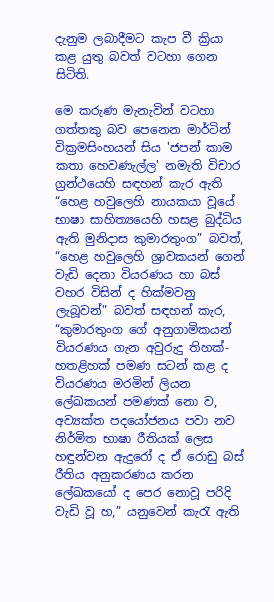දැනුම ලබාදීමට කැප වී ක්‍රියා කළ යුතු බවත් වටහා ගෙන සිටිති.

මෙ කරුණ මැනැවින් වටහා ගත්තකු බව පෙනෙන මාර්ටින් වික්‍රමසිංහයන් සිය 'ජපන් කාම කතා හෙවණැල්ල' නමැති විචාර ග්‍රන්ථයෙහි සඳහන් කැර ඇති “හෙළ හවුලෙහි නායකයා වූයේ භාෂා සාහිත්‍යයෙහි හසළ බුද්ධිය ඇති මුනිදාස කුමාරතුංග” බවත්, “හෙළ හවුලෙහි ශ්‍රාවකයන් ගෙන් වැඩි දෙනා වියරණය හා බස් වහර විසින් ද හික්මවනු ලැබූවන්” බවත් සඳහන් කැර, “කුමාරතුංග ගේ අනුගාමිකයන් වියරණය ගැන අවුරුදු තිහක්-හතළිහක් පමණ සටන් කළ ද වියරණය මරමින් ලියන ලේඛකයන් පමණක් නො ව, අව්‍යක්ත පදයෝජනය පවා නව නිර්මිත භාෂා රීතියක් ලෙස හඳුන්වන ඇදුරෝ ද ඒ රොඩු බස් රීතිය අනුකරණය කරන ලේඛකයෝ ද පෙර නොවූ පරිදි වැඩි වූ හ,” යනුවෙන් කැරැ ඇති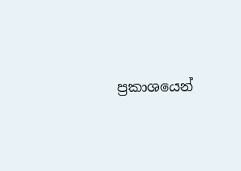ප්‍රකාශයෙන්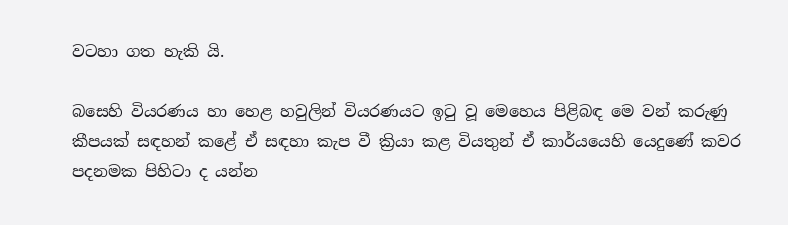වටහා ගත හැකි යි.

බසෙහි වියරණය හා හෙළ හවුලින් වියරණයට ඉටු වූ මෙහෙය පිළිබඳ මෙ වන් කරුණු කීපයක් සඳහන් කළේ ඒ සඳහා කැප වී ක්‍රියා කළ වියතුන් ඒ කාර්යයෙහි යෙදුණේ කවර පදනමක පිහිටා ද යන්න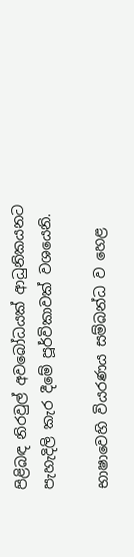පිළිබඳ නිරවුල් අවබෝධයක් ආධුනිකයනට පැහැදිලි කැර දීමේ පූර්විකාවක් වශයෙනි.

භාෂාවෙහි වියරණය සම්බන්ධ ව හෙළ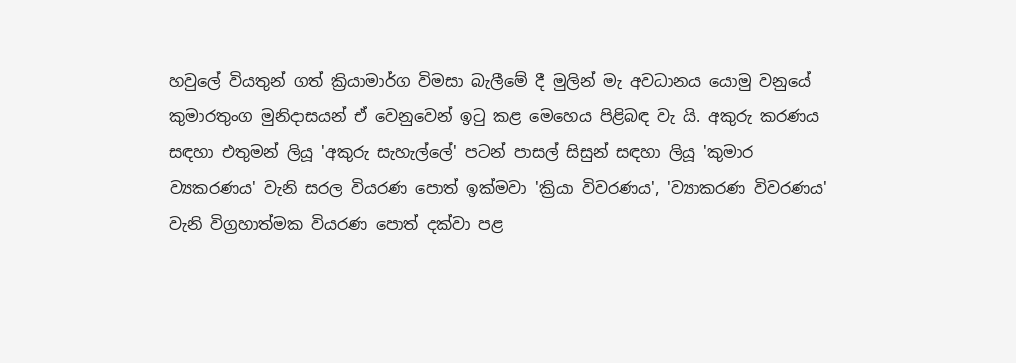හවුලේ වියතුන් ගත් ක්‍රියාමාර්ග විමසා බැලීමේ දී මුලින් මැ අවධානය යොමු වනුයේ කුමාරතුංග මුනිදාසයන් ඒ වෙනුවෙන් ඉටු කළ මෙහෙය පිළිබඳ වැ යි. අකුරු කරණය සඳහා එතුමන් ලියූ 'අකුරු සැහැල්ලේ' පටන් පාසල් සිසුන් සඳහා ලියූ 'කුමාර ව්‍යකරණය' වැනි සරල වියරණ පොත් ඉක්මවා 'ක්‍රියා විවරණය', 'ව්‍යාකරණ විවරණය' වැනි විග්‍රහාත්මක වියරණ පොත් දක්වා පළ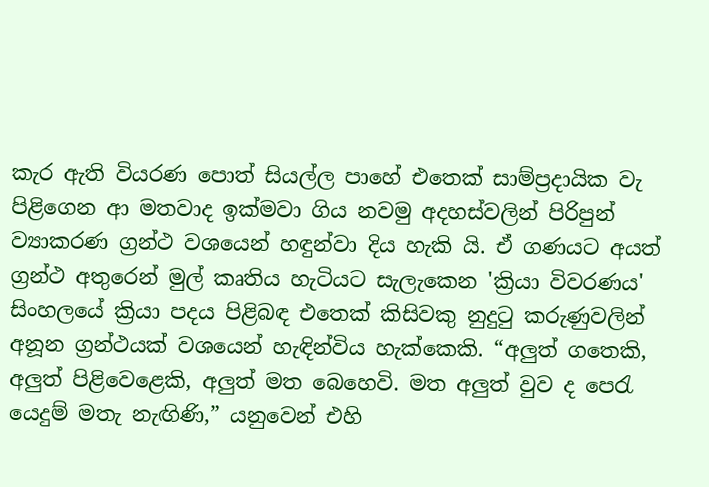කැර ඇති වියරණ පොත් සියල්ල පාහේ එතෙක් සාම්ප්‍රදායික වැ පිළිගෙන ආ මතවාද ඉක්මවා ගිය නවමු අදහස්වලින් පිරිපුන් ව්‍යාකරණ ග්‍රන්ථ වශයෙන් හඳුන්වා දිය හැකි යි. ඒ ගණයට අයත් ග්‍රන්ථ අතුරෙන් මුල් කෘතිය හැටියට සැලැකෙන 'ක්‍රියා විවරණය' සිංහලයේ ක්‍රියා පදය පිළිබඳ එතෙක් කිසිවකු නුදුටු කරුණුවලින් අනූන ග්‍රන්ථයක් වශයෙන් හැඳින්විය හැක්කෙකි. “අලුත් ගතෙකි, අලුත් පිළිවෙළෙකි, අලුත් මත බෙහෙවි. මත අලුත් වුව ද පෙරැ යෙදුම් මතැ නැඟිණි,” යනුවෙන් එහි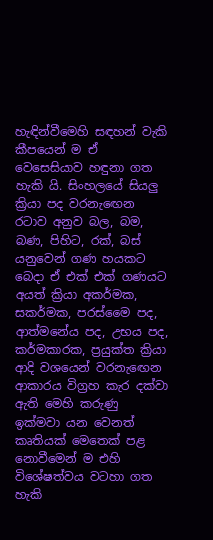හැඳින්වීමෙහි සඳහන් වැකි කීපයෙන් ම ඒ වෙසෙසියාව හඳුනා ගත හැකි යි. සිංහලයේ සියලු ක්‍රියා පද වරනැ‍ඟෙන රටාව අනුව බල, බම, බණ, පිහිට, රක්, බස් යනුවෙන් ගණ හයකට බෙදා ඒ එක් එක් ගණයට අයත් ක්‍රියා අකර්මක, සකර්මක, පරස්මෛ පද, ආත්මනේය පද, උභය පද, කර්මකාරක, ප්‍රයුක්ත ක්‍රියා ආදි වශයෙන් වරනැ‍ඟෙන ආකාරය විග්‍රහ කැර දක්වා ඇති මෙහි කරුණු ඉක්මවා යන වෙනත් කෘතියක් මෙතෙක් පළ නොවීමෙන් ම එහි විශේෂත්වය වටහා ගත හැකි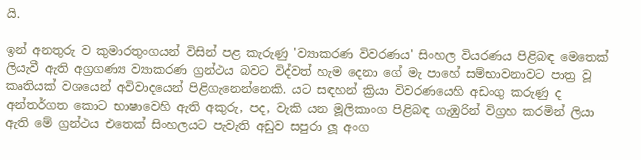යි.

ඉන් අනතුරු ව කුමාරතුංගයන් විසින් පළ කැරුණු 'ව්‍යාකරණ විවරණය' සිංහල වියරණය පිළිබඳ මෙතෙක් ලියැවී ඇති අග්‍රගණ්‍ය ව්‍යාකරණ ග්‍රන්ථය බවට විද්වත් හැම දෙනා ගේ මැ පාහේ සම්භාවනාවට පාත්‍ර වූ කෘතියක් වශයෙන් අවිවාදයෙන් පිළිගැනෙන්නෙකි. යට සඳහන් ක්‍රියා විවරණයෙහි අඩංගු කරුණු ද අන්තර්ගත කොට භාෂාවෙහි ඇති අකුරු, පද, වැකි යන මූලිකාංග පිළිබඳ ගැඹුරින් විග්‍රහ කරමින් ලියා ඇති මේ ග්‍රන්ථය එතෙක් සිංහලයට පැවැති අඩුව සපුරා ලූ අංග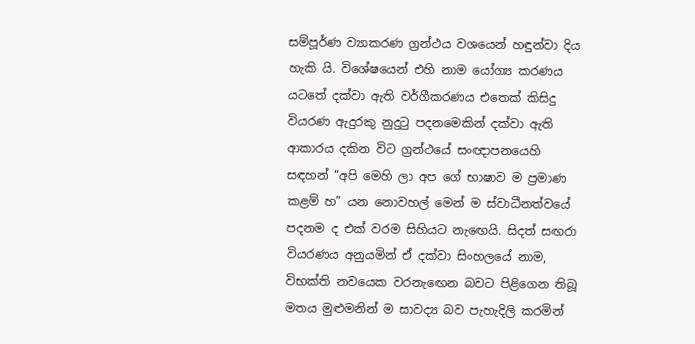සම්පූර්ණ ව්‍යාකරණ ග්‍රන්ථය වශයෙන් හඳුන්වා දිය හැකි යි. විශේෂයෙන් එහි නාම යෝග්‍ය කරණය යටතේ දක්වා ඇති වර්ගීකරණය එතෙක් කිසිදු වියරණ ඇදුරකු නුදුටු පදනමෙකින් දක්වා ඇති ආකාරය දකින විට ග්‍රන්ථයේ සංඥාපනයෙහි සඳහන් “අපි මෙහි ලා අප ගේ භාෂාව ම ප්‍රමාණ කළම් හ” යන නොවහල් මෙන් ම ස්වාධීනත්වයේ පදනම ද එක් වරම සිහියට නැ‍ඟෙයි. සිදත් සඟරා වියරණය අනුයමින් ඒ දක්වා සිංහලයේ නාම, විභක්ති නවයෙක වරනැ‍ඟෙන බවට පිළිගෙන තිබූ මතය මුළුමනින් ම සාවද්‍ය බව පැහැදිලි කරමින්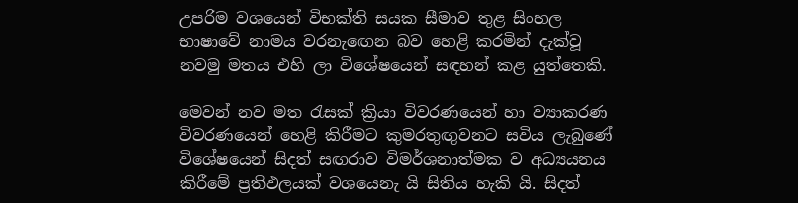උපරිම වශයෙන් විභක්ති සයක සීමාව තුළ සිංහල භාෂාවේ නාමය වරනැ‍ඟෙන බව හෙළි කරමින් දැක්වූ නවමු මතය එහි ලා විශේෂයෙන් සඳහන් කළ යුත්තෙකි.

මෙවන් නව මත රැසක් ක්‍රියා විවරණයෙන් හා ව්‍යාකරණ විවරණයෙන් හෙළි කිරීමට කුමරතුඟුවනට සවිය ලැබුණේ විශේෂයෙන් සිදත් සඟරාව විමර්ශනාත්මක ව අධ්‍යයනය කිරීමේ ප්‍රතිඵලයක් වශයෙනැ යි සිතිය හැකි යි. සිදත්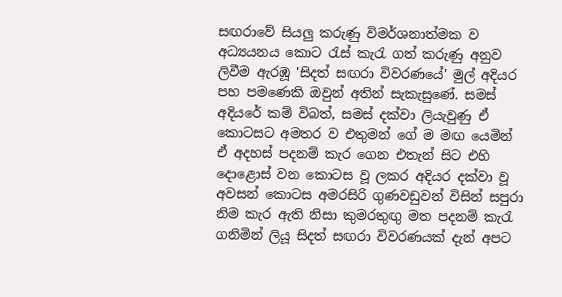සඟරාවේ සියලු කරුණු විමර්ශනාත්මක ව අධ්‍යයනය කොට රැස් කැරැ ගත් කරුණු අනුව ලිවීම ඇරඹූ 'සිදත් සඟරා විවරණයේ' මුල් අදියර පහ පමණෙකි ඔවුන් අතින් සැකැසුණේ. සමස් අදියරේ කම් විබත්, සමස් දක්වා ලියැවුණු ඒ කොටසට අමතර ව එතුමන් ගේ ම මඟ යෙමින් ඒ අදහස් පදනම් කැර ගෙන එතැන් සිට එහි දොළොස් වන කොටස වූ ලකර අදියර දක්වා වූ අවසන් කොටස අමරසිරි ගුණවඩුවන් විසින් සපුරා නිම කැර ඇති නිසා කුමරතුඟු මත පදනම් කැරැ ගනිමින් ලියූ සිදත් සඟරා විවරණයක් දැන් අපට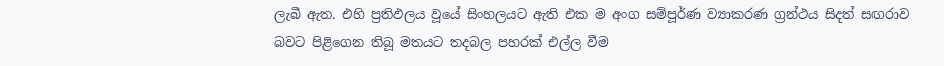ලැබී ඇත. එහි ප්‍රතිඵලය වූයේ සිංහලයට ඇති එක ම අංග සම්පූර්ණ ව්‍යාකරණ ග්‍රන්ථය සිදත් සඟරාව බවට පිළිගෙන තිබූ මතයට තදබල පහරක් එල්ල වීම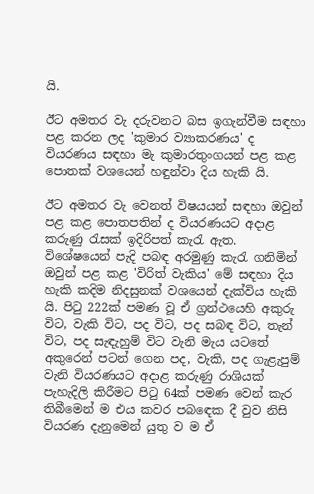යි.

ඊට අමතර වැ දරුවනට බස ඉගැන්වීම සඳහා පළ කරන ලද 'කුමාර ව්‍යාකරණය' ද වියරණය සඳහා මැ කුමාරතුංගයන් පළ කළ පොතක් වශයෙන් හඳුන්වා දිය හැකි යි.

ඊට අමතර වැ වෙනත් විෂයයන් සඳහා ඔවුන් පළ කළ පොතපතින් ද වියරණයට අදාළ කරුණු රැසක් ඉදිරිපත් කැරැ ඇත. විශේෂයෙන් පැදි පබඳ අරමුණු කැරැ ගනිමින් ඔවුන් පළ කළ 'විරිත් වැකිය' මේ සඳහා දිය හැකි කදිම නිදසුනක් වශයෙන් දැක්විය හැකි යි. පිටු 222ක් පමණ වූ ඒ ග්‍රන්ථයෙහි අකුරු විට, වැකි විට, පද විට, පද සබඳ විට, තැන් විට, පද සැඳැහුම් විට වැනි මැය යටතේ අකුරෙන් පටන් ගෙන පද, වැකි, පද ගැළැපුම් වැනි වියරණයට අදාළ කරුණු රාශියක් පැහැදිලි කිරීමට පිටු 64ක් පමණ වෙන් කැර තිබීමෙන් ම එය කවර පබඳෙක දී වුව නිසි වියරණ දැනුමෙන් යුතු ව ම ඒ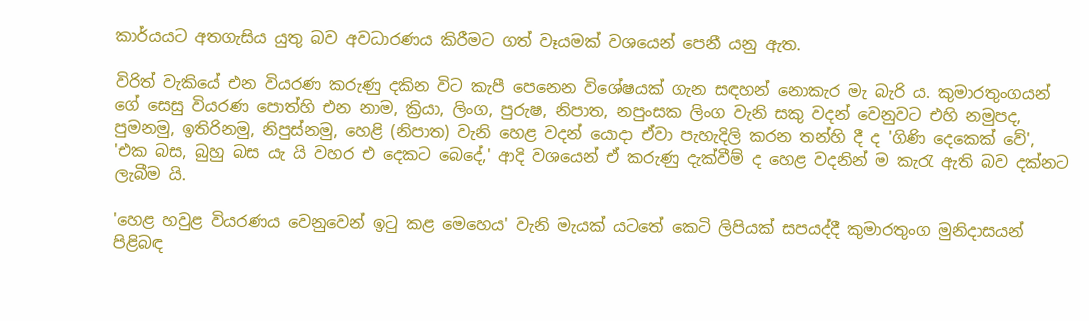කාර්යයට අතගැසිය යුතු බව අවධාරණය කිරීමට ගත් වෑයමක් වශයෙන් පෙනී යනු ඇත.

විරිත් වැකියේ එන වියරණ කරුණු දකින විට කැපී පෙනෙන විශේෂයක් ගැන සඳහන් නොකැර මැ බැරි ය. කුමාරතුංගයන් ගේ සෙසු වියරණ පොත්හි එන නාම, ක්‍රියා, ලිංග, පුරුෂ, නිපාත, නපුංසක ලිංග වැනි සකු වදන් වෙනුවට එහි නමුපද, පුමනමු, ඉතිරිනමු, නිපුස්නමු, හෙළි (නිපාත) වැනි හෙළ වදන් යොදා ඒවා පැහැදිලි කරන තන්හි දී ද 'ගිණි දෙකෙක් වේ', 'එක බස, බුහු බස යැ යි වහර එ දෙකට බෙදේ,' ආදි වශයෙන් ඒ කරුණු දැක්වීම් ද හෙළ වදනින් ම කැරැ ඇති බව දක්නට ලැබීම යි.

'හෙළ හවුළ වියරණය වෙනුවෙන් ඉටු කළ මෙහෙය' වැනි මැයක් යටතේ කෙටි ලිපියක් සපයද්දී කුමාරතුංග මුනිදාසයන් පිළිබඳ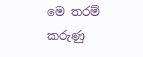මෙ තරම් කරුණු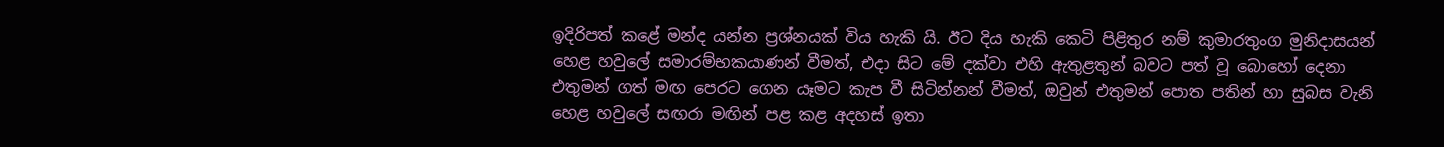ඉදිරිපත් කළේ මන්ද යන්න ප්‍රශ්නයක් විය හැකි යි. ඊට දිය හැකි කෙටි පිළිතුර නම් කුමාරතුංග මුනිදාසයන් හෙළ හවුලේ සමාරම්භකයාණන් වීමත්, එදා සිට මේ දක්වා එහි ඇතුළතුන් බවට පත් වූ බොහෝ දෙනා එතුමන් ගත් මඟ පෙරට ගෙන යෑමට කැප වී සිටින්නන් වීමත්, ඔවුන් එතුමන් පොත පතින් හා සුබස වැනි හෙළ හවුලේ සඟරා මඟින් පළ කළ අදහස් ඉතා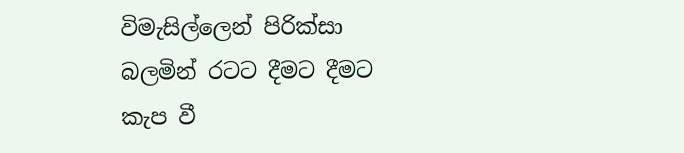විමැසිල්ලෙන් පිරික්සා බලමින් රටට දීමට දීමට කැප වී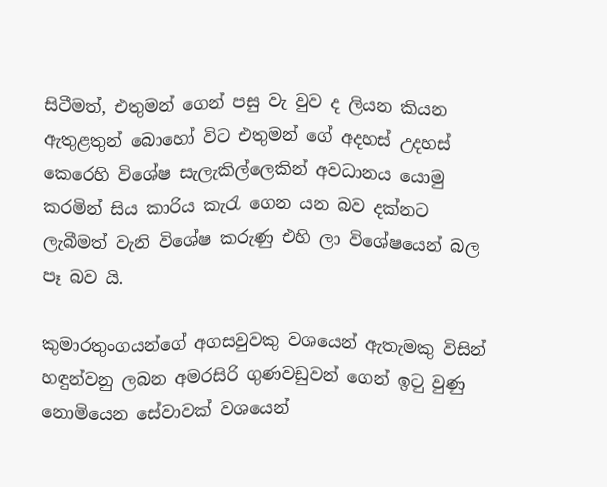සිටීමත්, එතුමන් ගෙන් පසු වැ වුව ද ලියන කියන ඇතුළතුන් බොහෝ විට එතුමන් ගේ අදහස් උදහස් කෙරෙහි විශේෂ සැලැකිල්ලෙකින් අවධානය යොමු කරමින් සිය කාරිය කැරැ ගෙන යන බව දක්නට ලැබීමත් වැනි විශේෂ කරුණු එහි ලා විශේෂයෙන් බල පෑ බව යි.

කුමාරතුංගයන්ගේ අගසවුවකු වශයෙන් ඇතැමකු විසින් හඳුන්වනු ලබන අමරසිරි ගුණවඩුවන් ගෙන් ඉට‍ු වුණු නොමියෙන සේවාවක් වශයෙන්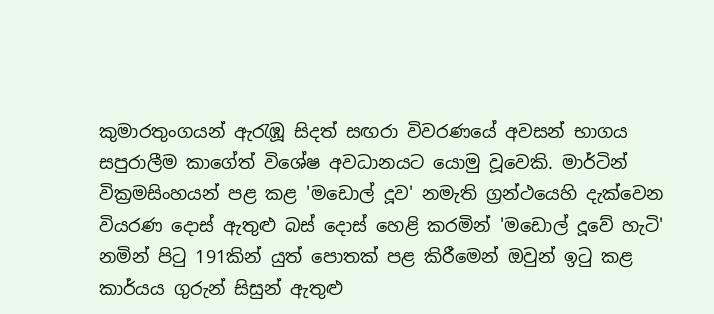කුමාරතුංගයන් ඇරැඹූ සිදත් සඟරා විවරණයේ අවසන් භාගය සපුරාලීම කාගේත් විශේෂ අවධානයට යොමු වූවෙකි. මාර්ටින් වික්‍රමසිංහයන් පළ කළ 'මඩොල් දූව' නමැති ග්‍රන්ථයෙහි දැක්වෙන වියරණ දොස් ඇතුළු බස් දොස් හෙළි කරමින් 'මඩොල් දූවේ හැටි' නමින් පිටු 191කින් යුත් පොතක් පළ කිරීමෙන් ඔවුන් ඉටු කළ කාර්යය ගුරුන් සිසුන් ඇතුළු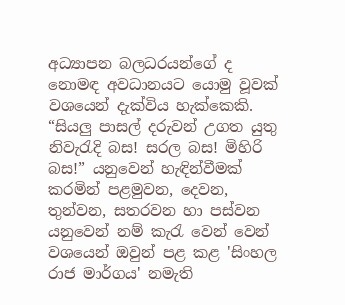අධ්‍යාපන බලධරයන්ගේ ද නොමඳ අවධානයට යොමු වූවක් වශයෙන් දැක්විය හැක්කෙකි. “සියලු පාසල් දරුවන් උගත යුතු නිවැරැදි බස! සරල බස! මිහිරි බස!” යනුවෙන් හැඳින්වීමක් කරමින් පළමුවන, දෙවන, තුන්වන, සතරවන හා පස්වන යනුවෙන් නම් කැරැ වෙන් වෙන් වශයෙන් ඔවුන් පළ කළ 'සිංහල රාජ මාර්ගය' නමැති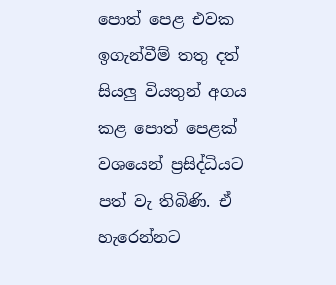පොත් පෙළ එවක ඉගැන්වීම් තතු දත් සියලු වියතුන් අගය කළ පොත් පෙළක් වශයෙන් ප්‍රසිද්ධියට පත් වැ තිබිණි. ඒ හැරෙන්නට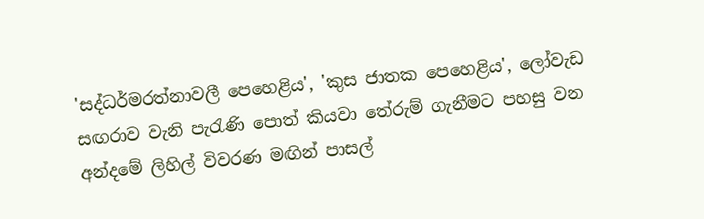'සද්ධර්මරත්නාවලී පෙහෙළිය', 'කුස ජාතක පෙහෙළිය', ලෝවැඩ සඟරාව වැනි පැරැණි පොත් කියවා තේරුම් ගැනීමට පහසු වන අන්දමේ ලිහිල් විවරණ මඟින් පාසල්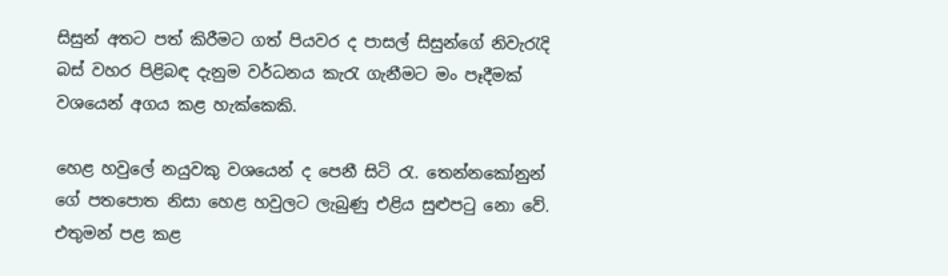සිසුන් අතට පත් කිරීමට ගත් පියවර ද පාසල් සිසුන්ගේ නිවැරැදි බස් වහර පිළිබඳ දැනුම වර්ධනය කැරැ ගැනීමට මං පෑදීමක් වශයෙන් අගය කළ හැක්කෙකි.

හෙළ හවුලේ නයුවකු වශයෙන් ද පෙනී සිටි රැ. තෙන්නකෝනුන් ගේ පතපොත නිසා හෙළ හවුලට ලැබුණු එළිය සුළුපටු නො වේ. එතුමන් පළ කළ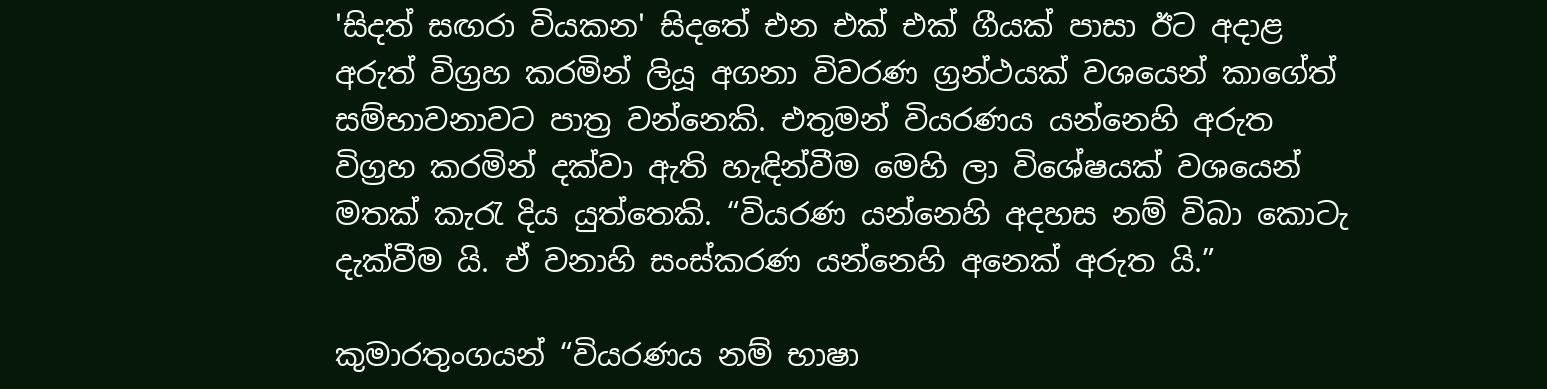'සිදත් සඟරා වියකන' සිදතේ එන එක් එක් ගීයක් පාසා ඊට අදාළ අරුත් විග්‍රහ කරමින් ලියූ අගනා විවරණ ග්‍රන්ථයක් වශයෙන් කාගේත් සම්භාවනාවට පාත්‍ර වන්නෙකි. එතුමන් වියරණය යන්නෙහි අරුත විග්‍රහ කරමින් දක්වා ඇති හැඳින්වීම මෙහි ලා විශේෂයක් වශයෙන් මතක් කැරැ දිය යුත්තෙකි. “වියරණ යන්නෙහි අදහස නම් විබා කොටැ දැක්වීම යි. ඒ වනාහි සංස්කරණ යන්නෙහි අනෙක් අරුත යි.”

කුමාරතුංගයන් “වියරණය නම් භාෂා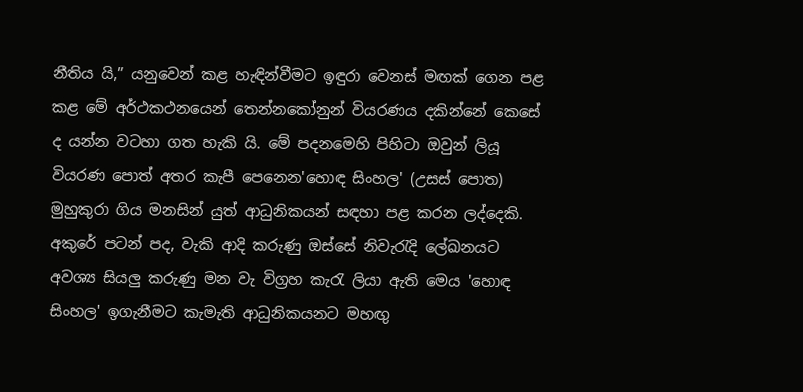නීතිය යි,” යනුවෙන් කළ හැඳින්වීමට ඉඳුරා වෙනස් මඟක් ගෙන පළ කළ මේ අර්ථකථනයෙන් තෙන්නකෝනුන් වියරණය දකින්නේ කෙසේ ද යන්න වටහා ගත හැකි යි. මේ පදනමෙහි පිහිටා ඔවුන් ලියූ වියරණ පොත් අතර කැපී පෙනෙන'හොඳ සිංහල' (උසස් පොත) මුහුකුරා ගිය මනසින් යුත් ආධුනිකයන් සඳහා පළ කරන ලද්දෙකි. අකුරේ පටන් පද, වැකි ආදි කරුණු ඔස්සේ නිවැරැදි ලේඛනයට අවශ්‍ය සියලු කරුණු මන වැ විග්‍රහ කැරැ ලියා ඇති මෙය 'හොඳ සිංහල' ඉගැනීමට කැමැති ආධුනිකයනට මහඟු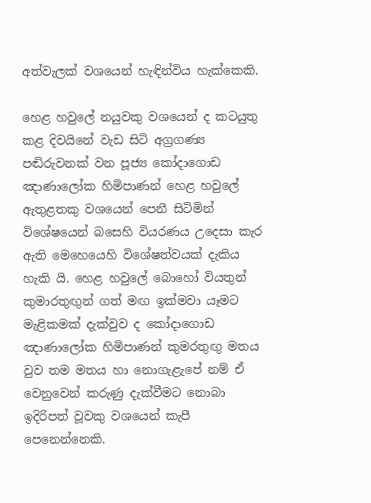අත්වැලක් වශයෙන් හැඳින්විය හැක්කෙකි.

හෙළ හවුලේ නයුවකු වශයෙන් ද කටයුතු කළ දිවයිනේ වැඩ සිටි අග්‍රගණ්‍ය පඬිරුවනක් වන පූජ්‍ය කෝදාගොඩ ඤාණාලෝක හිමිපාණන් හෙළ හවුලේ ඇතුළතකු වශයෙන් පෙනී සිටිමින් විශේෂයෙන් බසෙහි වියරණය උදෙසා කැර ඇති මෙහෙයෙහි විශේෂත්වයක් දැකිය හැකි යි. හෙළ හවුලේ බොහෝ වියතුන් කුමාරතුඟුන් ගත් මඟ ඉක්මවා යෑමට මැළිකමක් දැක්වුව ද කෝදාගොඩ ඤාණාලෝක හිමිපාණන් කුමරතුඟු මතය වුව තම මතය හා නොගැළැපේ නම් ඒ වෙනුවෙන් කරුණු දැක්වීමට නොබා ඉදිරිපත් වූවකු වශයෙන් කැපී පෙනෙන්නෙකි.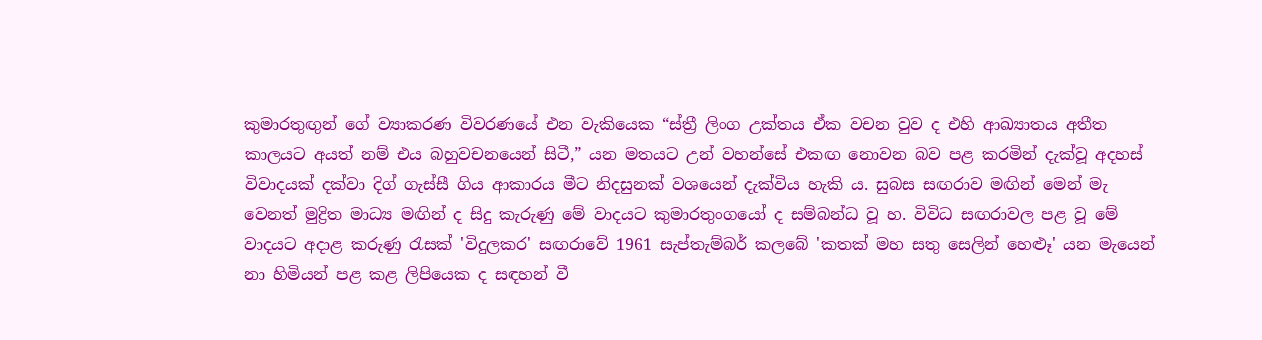කුමාරතුඟුන් ගේ ව්‍යාකරණ විවරණයේ එන වැකියෙක “ස්ත්‍රී ලිංග උක්තය ඒක වචන වුව ද එහි ආඛ්‍යාතය අතීත කාලයට අයත් නම් එය බහුවචනයෙන් සිටී,” යන මතයට උන් වහන්සේ එකඟ නොවන බව පළ කරමින් දැක්වූ අදහස් විවාදයක් දක්වා දිග් ගැස්සී ගිය ආකාරය මීට නිදසුනක් වශයෙන් දැක්විය හැකි ය. සුබස සඟරාව මඟින් මෙන් මැ වෙනත් මුද්‍රිත මාධ්‍ය මඟින් ද සිදු කැරුණු මේ වාදයට කුමාරතුංගයෝ ද සම්බන්ධ වූ හ. විවිධ සඟරාවල පළ වූ මේ වාදයට අදාළ කරුණු රැසක් 'විදුලකර' සඟරාවේ 1961 සැප්තැම්බර් කලබේ 'කතක් මහ සතු සෙලින් හෙළූ' යන මැයෙන් නා හිමියන් පළ කළ ලිපියෙක ද සඳහන් වී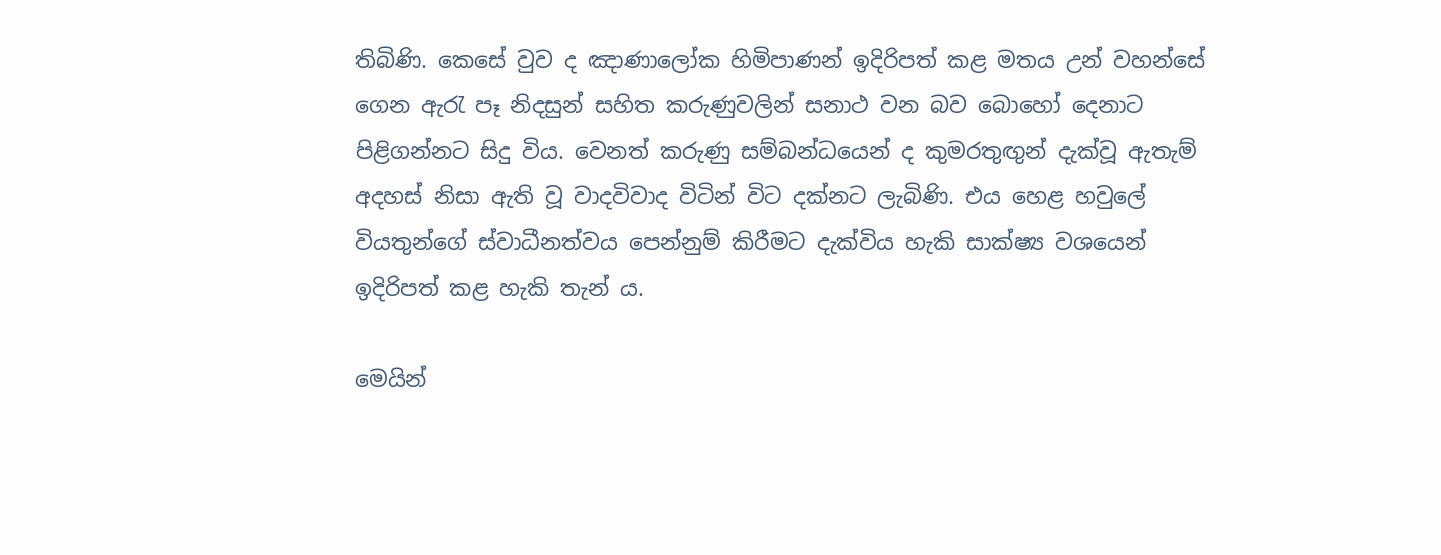තිබිණි. කෙසේ වුව ද ඤාණාලෝක හිමිපාණන් ඉදිරිපත් කළ මතය උන් වහන්සේ ගෙන ඇරැ පෑ නිදසුන් සහිත කරුණුවලින් සනාථ වන බව බොහෝ දෙනාට පිළිගන්නට සිදු විය. වෙනත් කරුණු සම්බන්ධයෙන් ද කුමරතුඟුන් දැක්වූ ඇතැම් අදහස් නිසා ඇති වූ වාදවිවාද විටින් විට දක්නට ලැබිණි. එය හෙළ හවුලේ වියතුන්ගේ ස්වාධීනත්වය පෙන්නුම් කිරීමට දැක්විය හැකි සාක්ෂ්‍ය වශයෙන් ඉදිරිපත් කළ හැකි තැන් ය.

මෙයින්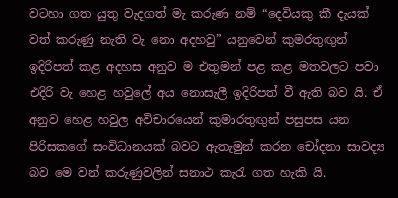වටහා ගත යුතු වැදගත් මැ කරුණ නම් “දෙවියකු කී දැයක් වත් කරුණු නැති වැ නො අදහවු” යනුවෙන් කුමරතුඟුන් ඉදිරිපත් කළ අදහස අනුව ම එතුමන් පළ කළ මතවලට පවා එදිරි වැ හෙළ හවුලේ අය නොසැලී ඉදිරිපත් වී ඇති බව යි. ඒ අනුව හෙළ හවුල අවිචාරයෙන් කුමාරතුඟුන් පසුපස යන පිරිසකගේ සංවිධානයක් බවට ඇතැමුන් කරන චෝදනා සාවද්‍ය බව මෙ වන් කරුණුවලින් සනාථ කැරැ ගත හැකි යි.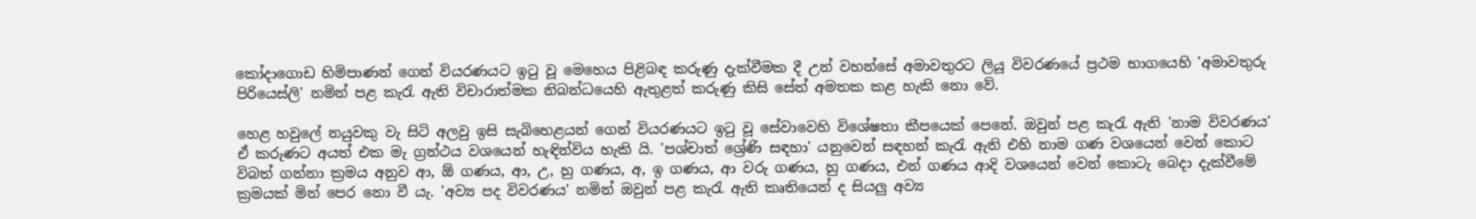කෝදාගොඩ හිමිපාණන් ගෙන් වියරණයට ඉටු වූ මෙහෙය පිළිබඳ කරුණු දැක්වීමක දී උන් වහන්සේ අමාවතුරට ලියූ විවරණයේ ප්‍රථම භාගයෙහි 'අමාවතුරු පිරියෙස්ලි' නමින් පළ කැරැ ඇති විචාරාත්මක නිබන්ධයෙහි ඇතුළත් කරුණු කිසි සේත් අමතක කළ හැකි නො වේ.

හෙළ හවුලේ නයුවකු වැ සිටි අලවු ඉසි සැබිහෙළයන් ගෙන් වියරණයට ඉටු වූ සේවාවෙහි විශේෂතා කීපයෙක් පෙනේ. ඔවුන් පළ කැරැ ඇති 'නාම විවරණය' ඒ කරුණට අයත් එක මැ ග්‍රන්ථය වශයෙන් හැඳින්විය හැකි යි. 'පශ්චාත් ශ්‍රේණි සඳහා' යනුවෙන් සඳහන් කැරැ ඇති එහි නාම ගණ වශයෙන් වෙන් කොට විබත් ගන්නා ක්‍රමය අනුව ආ, ඕ ගණය, ආ, උ, හු ගණය, අ, ඉ ගණය, ආ වරු ගණය, හු ගණය, එන් ගණය ආදි වශයෙන් වෙන් කොටැ බෙදා දැක්වීමේ ක්‍රමයක් මින් පෙර නො වී යැ. 'අව්‍ය පද විවරණය' නමින් ඔවුන් පළ කැරැ ඇති කෘතියෙන් ද සියලු අව්‍ය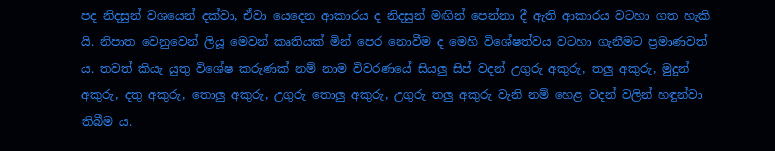පද නිදසුන් වශයෙන් දක්වා, ඒවා යෙදෙන ආකාරය ද නිදසුන් මඟින් පෙන්නා දී ඇති ආකාරය වටහා ගත හැකි යි. නිපාත වෙනුවෙන් ලියූ මෙවන් කෘතියක් මින් පෙර නොවීම ද මෙහි විශේෂත්වය වටහා ගැනීමට ප්‍රමාණවත් ය. තවත් කියැ යුතු විශේෂ කරුණක් නම් නාම විවරණයේ සියලු සිප් වදන් උගුරු අකුරු, තලු අකුරු, මුදුන් අකුරු, දතු අකුරු, තොලු අකුරු, උගුරු තොලු අකුරු, උගුරු තලු අකුරු වැනි නම් හෙළ වදන් වලින් හඳුන්වා තිබීම ය.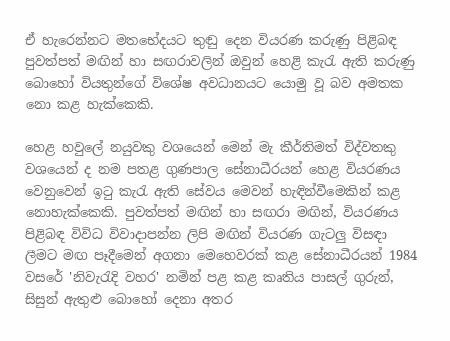ඒ හැරෙන්නට මතභේදයට තුඬු දෙන වියරණ කරුණු පිළිබඳ පුවත්පත් මඟින් හා සඟරාවලින් ඔවුන් හෙළි කැරැ ඇති කරුණු බොහෝ වියතුන්ගේ විශේෂ අවධානයට යොමු වූ බව අමතක නො කළ හැක්කෙකි.

හෙළ හවුලේ නයුවකු වශයෙන් මෙන් මැ කීර්තිමත් විද්වතකු වශයෙන් ද නම පතළ ගුණපාල සේනාධීරයන් හෙළ වියරණය වෙනුවෙන් ඉටු කැරැ ඇති සේවය මෙවන් හැඳින්වීමෙකින් කළ නොහැක්කෙකි. පුවත්පත් මඟින් හා සඟරා මඟින්, වියරණය පිළිබඳ විවිධ විවාදාපන්න ලිපි මඟින් වියරණ ගැටලු විසඳා ලීමට මඟ පෑදීමෙන් අගනා මෙහෙවරක් කළ සේනාධීරයන් 1984 වසරේ 'නිවැරැදි වහර' නමින් පළ කළ කෘතිය පාසල් ගුරුන්, සිසුන් ඇතුළු බොහෝ දෙනා අතර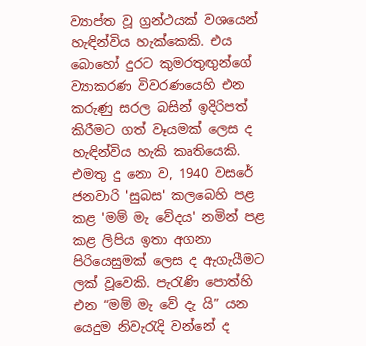ව්‍යාප්ත වූ ග්‍රන්ථයක් වශයෙන් හැඳින්විය හැක්කෙකි. එය බොහෝ දුරට කුමරතුඟුන්ගේ ව්‍යාකරණ විවරණයෙහි එන කරුණු සරල බසින් ඉදිරිපත් කිරීමට ගත් වෑයමක් ලෙස ද හැඳින්විය හැකි කෘතියෙකි. එමතු දු නො ව, 1940 වසරේ ජනවාරි 'සුබස' කලබෙහි පළ කළ 'මම් මැ වේදය' නමින් පළ කළ ලිපිය ඉතා අගනා පිරියෙසුමක් ලෙස ද ඇගැයීමට ලක් වූවෙකි. පැරැණි පොත්හි එන “මම් මැ වේ දැ යි” යන යෙදුම නිවැරැදි වන්නේ ද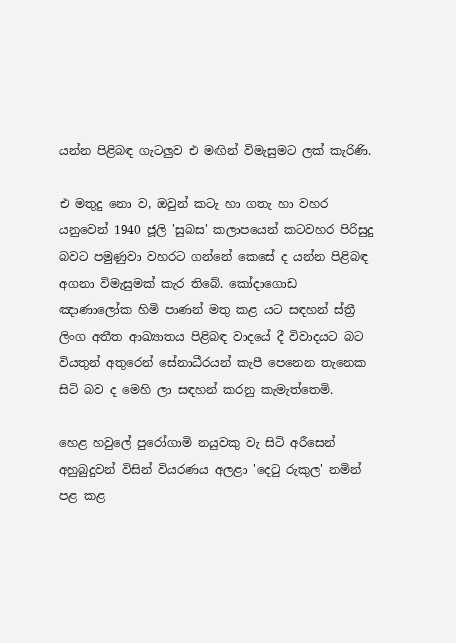යන්න පිළිබඳ ගැටලුව එ මඟින් විමැසුමට ලක් කැරිණි.

එ මතුදු නො ව, ඔවුන් කටැ හා ගතැ හා වහර යනුවෙන් 1940 ජූලි 'සුබස' කලාපයෙන් කටවහර පිරිසුදු බවට පමුණුවා වහරට ගන්නේ කෙසේ ද යන්න පිළිබඳ අගනා විමැසුමක් කැර තිබේ. කෝදාගොඩ ඤාණාලෝක හිමි පාණන් මතු කළ යට සඳහන් ස්ත්‍රී ලිංග අතීත ආඛ්‍යාතය පිළිබඳ වාදයේ දී විවාදයට බට වියතුන් අතුරෙන් සේනාධීරයන් කැපී පෙනෙන තැනෙක සිටි බව ද මෙහි ලා සඳහන් කරනු කැමැත්තෙමි.

හෙළ හවුලේ පුරෝගාමි නයුවකු වැ සිටි අරීසෙන් අහුබුදුවන් විසින් වියරණය අලළා 'දෙටු රුකුල' නමින් පළ කළ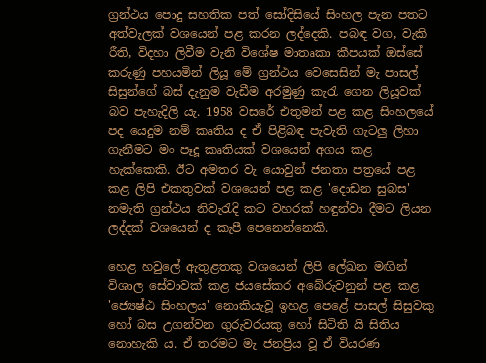ග්‍රන්ථය පොදු සහතික පත් සෝදිසියේ සිංහල පැන පතට අත්වැලක් වශයෙන් පළ කරන ලද්දෙකි. පබඳ වග, වැකි රීති, විදහා ලිවීම වැනි විශේෂ මාතෘකා කීපයක් ඔස්සේ කරුණු පහයමින් ලියූ මේ ග්‍රන්ථය වෙසෙසින් මැ පාසල් සිසුන්ගේ බස් දැනුම වැඩීම අරමුණු කැරැ ගෙන ලියූවක් බව පැහැදිලි යැ. 1958 වසරේ එතුමන් පළ කළ සිංහලයේ පද යෙදුම නම් කෘතිය ද ඒ පිළිබඳ පැවැති ගැටලු ලිහා ගැනීමට මං පෑදූ කෘතියක් වශයෙන් අගය කළ හැක්කෙකි. ඊට අමතර වැ යොවුන් ජනතා පත්‍රයේ පළ කළ ලිපි එකතුවක් වශයෙන් පළ කළ 'දොඩන සුබස' නමැති ග්‍රන්ථය නිවැරැදි කට වහරක් හඳුන්වා දීමට ලියන ලද්දක් වශයෙන් ද කැපී පෙනෙන්නෙකි.

හෙළ හවුලේ ඇතුළතකු වශයෙන් ලිපි ලේඛන මඟින් විශාල සේවාවක් කළ ජයසේකර අබේරුවනුන් පළ කළ 'ජ්‍යෙෂ්ඨ සිංහලය' නොකියැවූ ඉහළ පෙළේ පාසල් සිසුවකු හෝ බස උගන්වන ගුරුවරයකු හෝ සිටිති යි සිතිය නොහැකි ය. ඒ තරමට මැ ජනප්‍රිය වූ ඒ වියරණ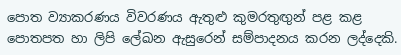පොත ව්‍යාකරණය විවරණය ඇතුළු කුමරතුඟුන් පළ කළ පොතපත හා ලිපි ලේඛන ඇසුරෙන් සම්පාදනය කරන ලද්දෙකි.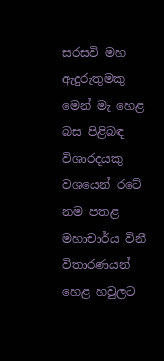සරසවි මහ ඇදුරුතුමකු මෙන් මැ හෙළ බස පිළිබඳ විශාරදයකු වශයෙන් රටේ නම පතළ මහාචාර්ය විනී විතාරණයන් හෙළ හවුලට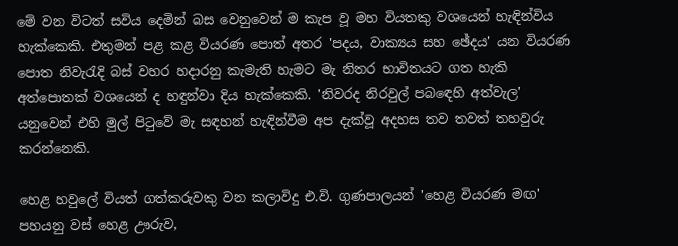මේ වන විටත් සවිය දෙමින් බස වෙනුවෙන් ම කැප වූ මහ වියතකු වශයෙන් හැඳින්විය හැක්කෙකි. එතුමන් පළ කළ වියරණ පොත් අතර 'පදය, වාක්‍යය සහ ඡේදය' යන වියරණ පොත නිවැරැදි බස් වහර හදාරනු කැමැති හැමට මැ නිතර භාවිතයට ගත හැකි අත්පොතක් වශයෙන් ද හඳුන්වා දිය හැක්කෙකි. 'නිවරද නිරවුල් පබ‍ඳෙහි අත්වැල' යනුවෙන් එහි මුල් පිටුවේ මැ සඳහන් හැඳින්වීම අප දැක්වූ අදහස තව තවත් තහවුරු කරන්නෙකි.

හෙළ හවුලේ වියත් ගත්කරුවකු වන කලාවිදු එ.වි. ගුණපාලයන් 'හෙළ වියරණ මඟ' පහයනු වස් හෙළ ඌරුව,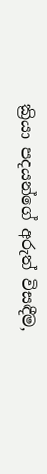ක්‍රියා පදයන්ගේ අරුත් විසඳීම,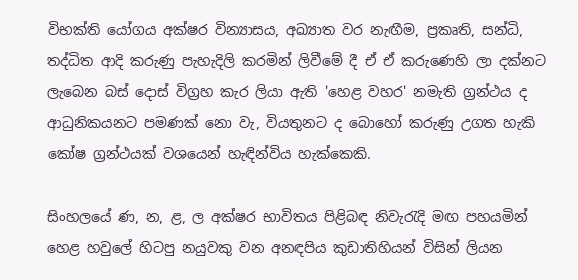විභක්ති යෝගය අක්ෂර වින්‍යාසය, අඛ්‍යාත වර නැඟීම, ප්‍රකෘති, සන්ධි, තද්ධිත ආදි කරුණු පැහැදිලි කරමින් ලිවීමේ දී ඒ ඒ කරුණෙහි ලා දක්නට ලැබෙන බස් දොස් විග්‍රහ කැර ලියා ඇති 'හෙළ වහර' නමැති ග්‍රන්ථය ද ආධුනිකයනට පමණක් නො වැ, වියතුනට ද බොහෝ කරුණු උගත හැකි කෝෂ ග්‍රන්ථයක් වශයෙන් හැඳින්විය හැක්කෙකි.

සිංහලයේ ණ, න, ළ, ල අක්ෂර භාවිතය පිළිබඳ නිවැරැදි මඟ පහයමින් හෙළ හවුලේ හිටපු නයුවකු වන අනඳපිය කුඩාතිහියන් විසින් ලියන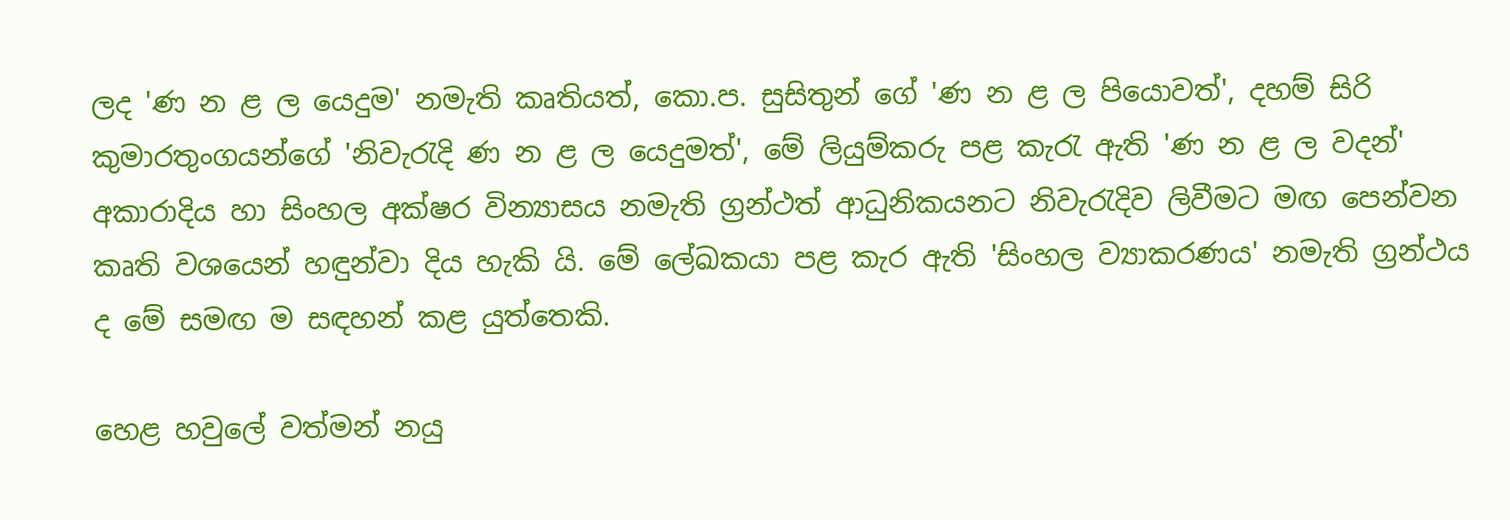ලද 'ණ න ළ ල යෙදුම' නමැති කෘතියත්, කො.ප. සුසිතුන් ගේ 'ණ න ළ ල පියොවත්', දහම් සිරි කුමාරතුංගයන්ගේ 'නිවැරැදි ණ න ළ ල යෙදුමත්', මේ ලියුම්කරු පළ කැරැ ඇති 'ණ න ළ ල වදන්' අකාරාදිය හා සිංහල අක්ෂර වින්‍යාසය නමැති ග්‍රන්ථත් ආධුනිකයනට නිවැරැදිව ලිවීමට මඟ පෙන්වන කෘති වශයෙන් හඳුන්වා දිය හැකි යි. මේ ලේඛකයා පළ කැර ඇති 'සිංහල ව්‍යාකරණය' නමැති ග්‍රන්ථය ද මේ සමඟ ම සඳහන් කළ යුත්තෙකි.

හෙළ හවුලේ වත්මන් නයු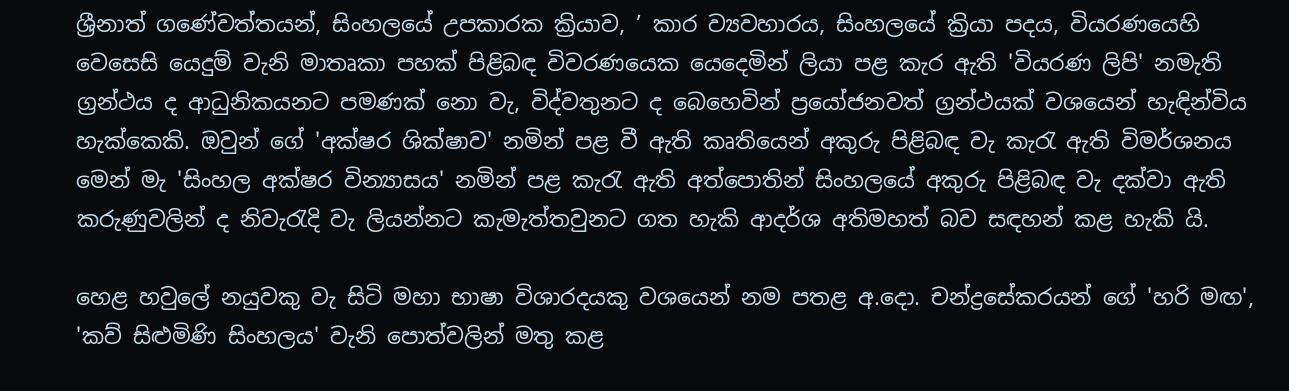ශ්‍රීනාත් ගණේවත්තයන්, සිංහලයේ උපකාරක ක්‍රියාව, ’ කාර ව්‍යවහාරය, සිංහලයේ ක්‍රියා පදය, වියරණයෙහි වෙසෙසි යෙදුම් වැනි මාතෘකා පහක් පිළිබඳ විවරණයෙක යෙදෙමින් ලියා පළ කැර ඇති 'වියරණ ලිපි' නමැති ග්‍රන්ථය ද ආධුනිකයනට පමණක් නො වැ, විද්වතුනට ද බෙහෙවින් ප්‍රයෝජනවත් ග්‍රන්ථයක් වශයෙන් හැඳින්විය හැක්කෙකි. ඔවුන් ගේ 'අක්ෂර ශික්ෂාව' නමින් පළ වී ඇති කෘතියෙන් අකුරු පිළිබඳ වැ කැරැ ඇති විමර්ශනය මෙන් මැ 'සිංහල අක්ෂර වින්‍යාසය' නමින් පළ කැරැ ඇති අත්පොතින් සිංහලයේ අකුරු පිළිබඳ වැ දක්වා ඇති කරුණුවලින් ද නිවැරැදි වැ ලියන්නට කැමැත්තවුනට ගත හැකි ආදර්ශ අතිමහත් බව සඳහන් කළ හැකි යි.

හෙළ හවුලේ නයුවකු වැ සිටි මහා භාෂා විශාරදයකු වශයෙන් නම පතළ අ.දො. චන්ද්‍රසේකරයන් ගේ 'හරි මඟ', 'කව් සිළුමිණි සිංහලය' වැනි පොත්වලින් මතු කළ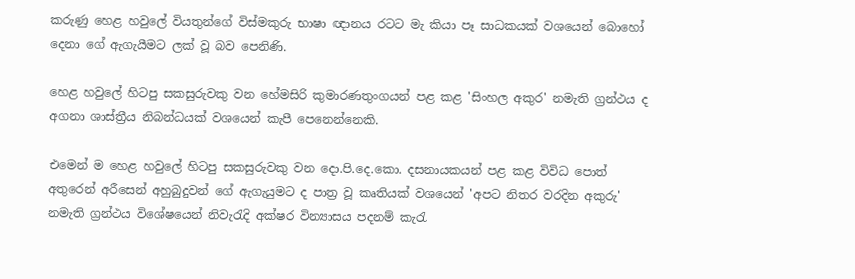කරුණු හෙළ හවුලේ වියතුන්ගේ විස්මකුරු භාෂා ඥානය රටට මැ කියා පෑ සාධකයක් වශයෙන් බොහෝ දෙනා ගේ ඇගැයීමට ලක් වූ බව පෙනිණි.

හෙළ හවුලේ හිටපු සකසුරුවකු වන හේමසිරි කුමාරණතුංගයන් පළ කළ 'සිංහල අකුර' නමැති ග්‍රන්ථය ද අගනා ශාස්ත්‍රීය නිබන්ධයක් වශයෙන් කැපී පෙනෙන්නෙකි.

එමෙන් ම හෙළ හවුලේ හිටපු සකසුරුවකු වන දො.පි.දෙ.කො. දසනායකයන් පළ කළ විවිධ පොත් අතුරෙන් අරීසෙන් අහුබුදුවන් ගේ ඇගැයුමට ද පාත්‍ර වූ කෘතියක් වශයෙන් 'අපට නිතර වරදින අකුරු' නමැති ග්‍රන්ථය විශේෂයෙන් නිවැරැදි අක්ෂර වින්‍යාසය පදනම් කැරැ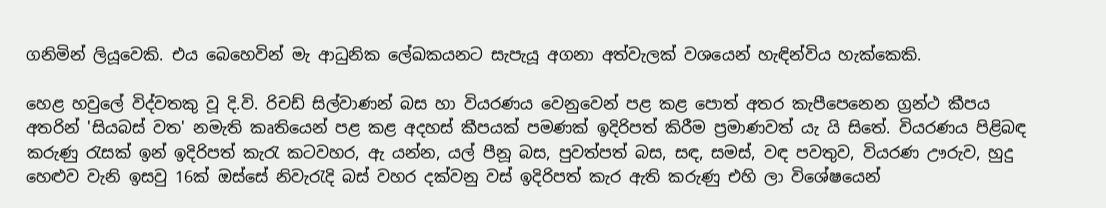ගනිමින් ලියූවෙකි. එය බෙහෙවින් මැ ආධුනික ලේඛකයනට සැපැයූ අගනා අත්වැලක් වශයෙන් හැඳින්විය හැක්කෙකි.

හෙළ හවුලේ විද්වතකු වූ දි.වි. රිචඩ් සිල්වාණන් බස හා වියරණය වෙනුවෙන් පළ කළ පොත් අතර කැපීපෙනෙන ග්‍රන්ථ කීපය අතරින් 'සියබස් වත' නමැති කෘතියෙන් පළ කළ අදහස් කීපයක් පමණක් ඉදිරිපත් කිරීම ප්‍රමාණවත් යැ යි සිතේ. වියරණය පිළිබඳ කරුණු රැසක් ඉන් ඉදිරිපත් කැරැ කටවහර, ඇ යන්න, යල් පීනූ බස, පුවත්පත් බස, සඳ, සමස්, වඳ පවතුව, වියරණ ඌරුව, හුදු හෙළුව වැනි ඉසවු 16ක් ඔස්සේ නිවැරැදි බස් වහර දක්වනු වස් ඉදිරිපත් කැර ඇති කරුණු එහි ලා විශේෂයෙන්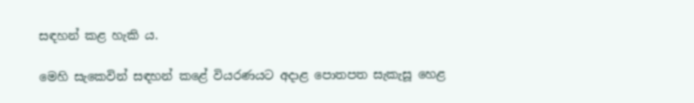සඳහන් කළ හැකි ය.

මෙහි සැකෙවින් සඳහන් කළේ වියරණයට අදාළ පොතපත සැකැසූ හෙළ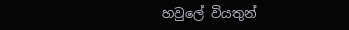හවුලේ වියතුන්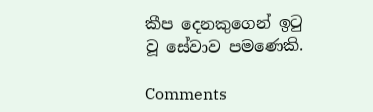කීප දෙනකුගෙන් ඉටු වූ සේවාව පමණෙකි.

Comments